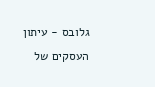גלובס - עיתון העסקים של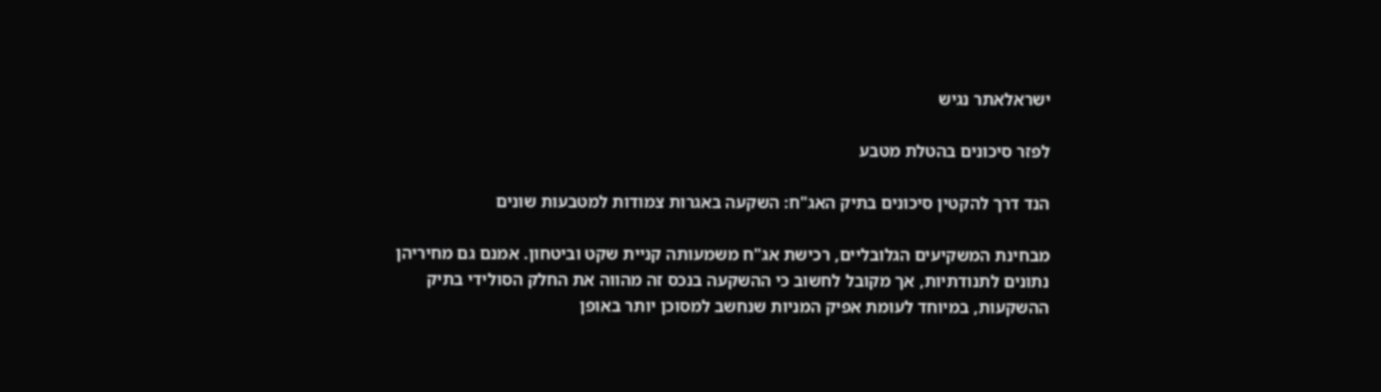ישראלאתר נגיש

לפזר סיכונים בהטלת מטבע

הנד דרך להקטין סיכונים בתיק האג"ח: השקעה באגרות צמודות למטבעות שונים

מבחינת המשקיעים הגלובליים, רכישת אג"ח משמעותה קניית שקט וביטחון. אמנם גם מחיריהן נתונים לתנודתיות, אך מקובל לחשוב כי ההשקעה בנכס זה מהווה את החלק הסולידי בתיק ההשקעות, במיוחד לעומת אפיק המניות שנחשב למסוכן יותר באופן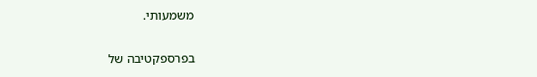משמעותי.

בפרספקטיבה של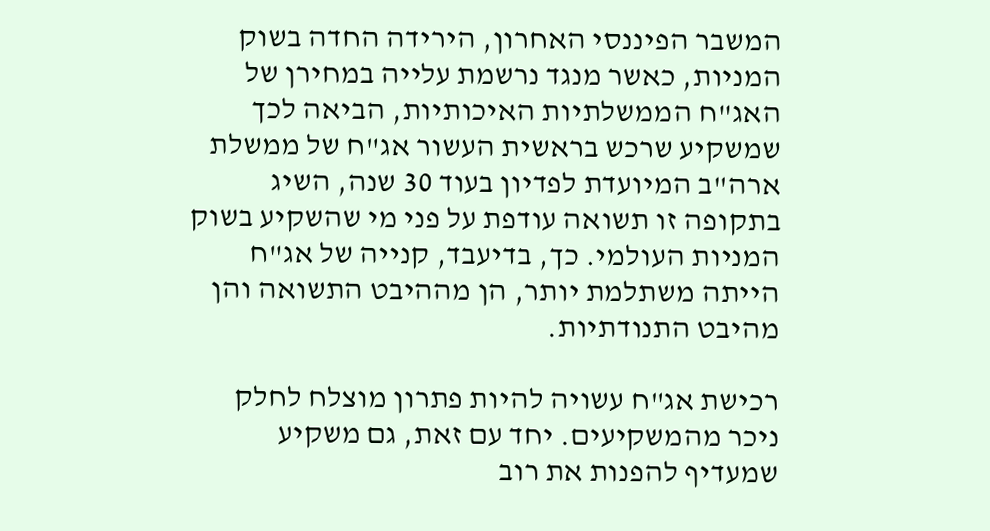המשבר הפיננסי האחרון, הירידה החדה בשוק המניות, כאשר מנגד נרשמת עלייה במחירן של האג"ח הממשלתיות האיכותיות, הביאה לכך שמשקיע שרכש בראשית העשור אג"ח של ממשלת ארה"ב המיועדת לפדיון בעוד 30 שנה, השיג בתקופה זו תשואה עודפת על פני מי שהשקיע בשוק המניות העולמי. כך, בדיעבד, קנייה של אג"ח הייתה משתלמת יותר, הן מההיבט התשואה והן מהיבט התנודתיות.

רכישת אג"ח עשויה להיות פתרון מוצלח לחלק ניכר מהמשקיעים. יחד עם זאת, גם משקיע שמעדיף להפנות את רוב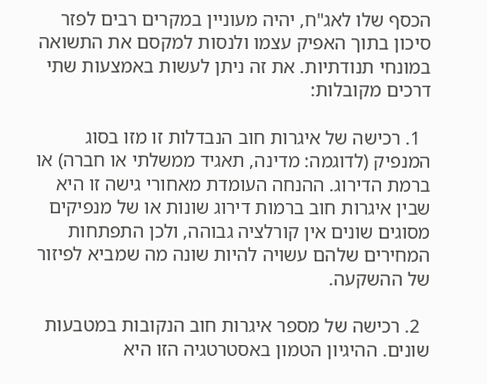הכסף שלו לאג"ח, יהיה מעוניין במקרים רבים לפזר סיכון בתוך האפיק עצמו ולנסות למקסם את התשואה במונחי תנודתיות. את זה ניתן לעשות באמצעות שתי דרכים מקובלות:

  1. רכישה של איגרות חוב הנבדלות זו מזו בסוג המנפיק (לדוגמה: מדינה, תאגיד ממשלתי או חברה) או ברמת הדירוג. ההנחה העומדת מאחורי גישה זו היא שבין איגרות חוב ברמות דירוג שונות או של מנפיקים מסוגים שונים אין קורלציה גבוהה, ולכן התפתחות המחירים שלהם עשויה להיות שונה מה שמביא לפיזור של ההשקעה.

  2. רכישה של מספר איגרות חוב הנקובות במטבעות שונים. ההיגיון הטמון באסטרטגיה הזו היא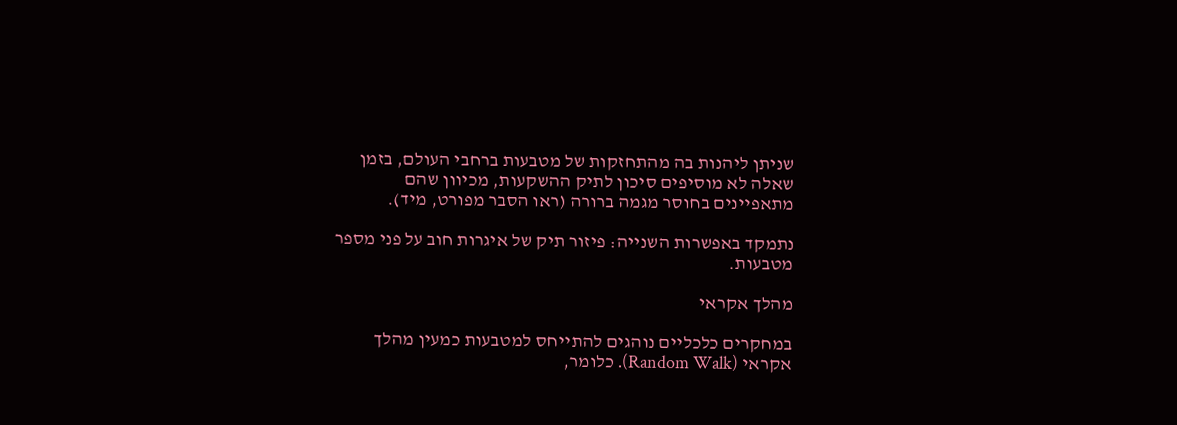שניתן ליהנות בה מהתחזקות של מטבעות ברחבי העולם, בזמן שאלה לא מוסיפים סיכון לתיק ההשקעות, מכיוון שהם מתאפיינים בחוסר מגמה ברורה (ראו הסבר מפורט, מיד).

נתמקד באפשרות השנייה: פיזור תיק של איגרות חוב על פני מספר מטבעות.

מהלך אקראי

במחקרים כלכליים נוהגים להתייחס למטבעות כמעין מהלך אקראי (Random Walk). כלומר,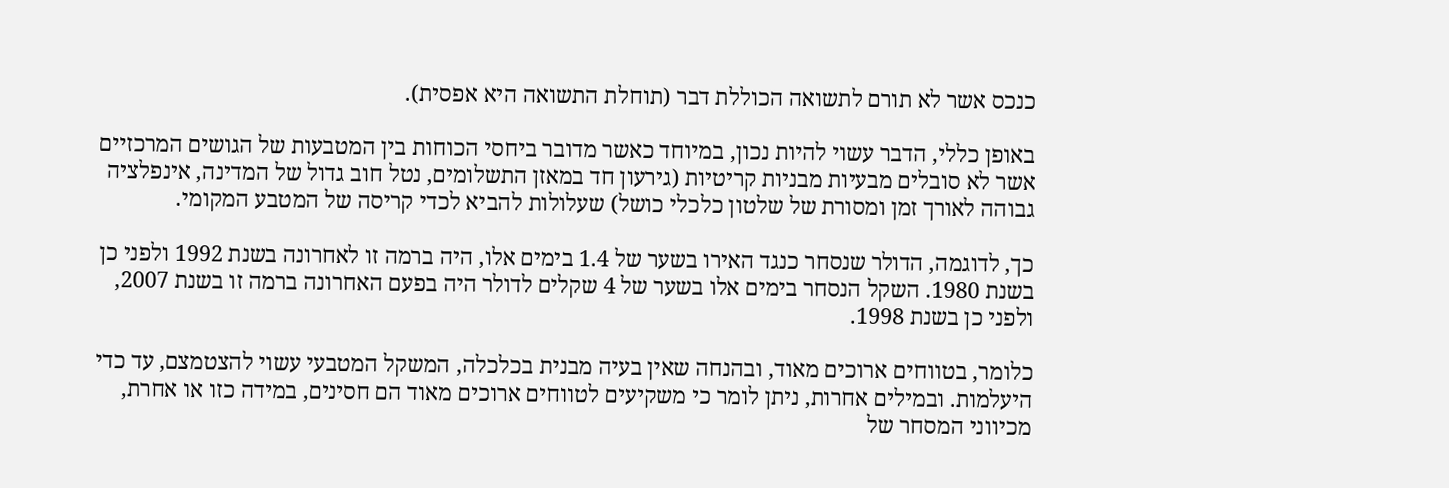כנכס אשר לא תורם לתשואה הכוללת דבר (תוחלת התשואה היא אפסית).

באופן כללי, הדבר עשוי להיות נכון, במיוחד כאשר מדובר ביחסי הכוחות בין המטבעות של הגושים המרכזיים אשר לא סובלים מבעיות מבניות קריטיות (גירעון חד במאזן התשלומים, נטל חוב גדול של המדינה, אינפלציה גבוהה לאורך זמן ומסורת של שלטון כלכלי כושל) שעלולות להביא לכדי קריסה של המטבע המקומי.

כך, לדוגמה, הדולר שנסחר כנגד האירו בשער של 1.4 בימים אלו, היה ברמה זו לאחרונה בשנת 1992 ולפני כן בשנת 1980. השקל הנסחר בימים אלו בשער של 4 שקלים לדולר היה בפעם האחרונה ברמה זו בשנת 2007, ולפני כן בשנת 1998.

כלומר, בטווחים ארוכים מאוד, ובהנחה שאין בעיה מבנית בכלכלה, המשקל המטבעי עשוי להצטמצם, עד כדי היעלמות. ובמילים אחרות, ניתן לומר כי משקיעים לטווחים ארוכים מאוד הם חסינים, במידה כזו או אחרת, מכיווני המסחר של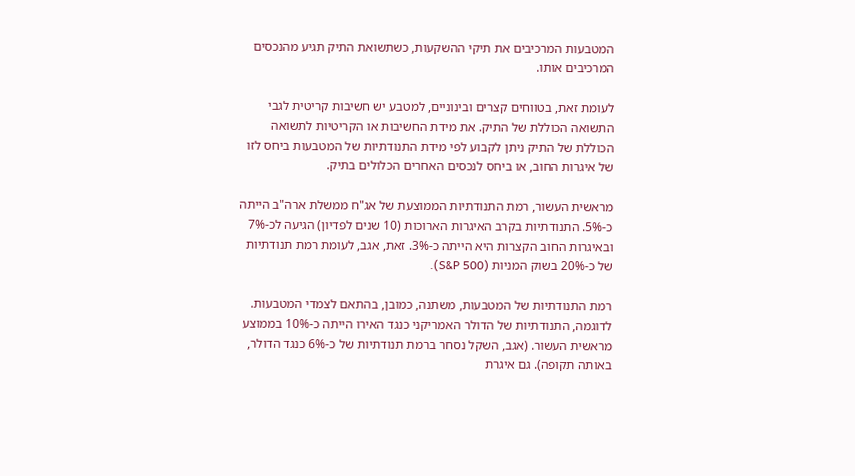המטבעות המרכיבים את תיקי ההשקעות, כשתשואת התיק תגיע מהנכסים המרכיבים אותו.

לעומת זאת, בטווחים קצרים ובינוניים, למטבע יש חשיבות קריטית לגבי התשואה הכוללת של התיק. את מידת החשיבות או הקריטיות לתשואה הכוללת של התיק ניתן לקבוע לפי מידת התנודתיות של המטבעות ביחס לזו של איגרות החוב, או ביחס לנכסים האחרים הכלולים בתיק.

מראשית העשור, רמת התנודתיות הממוצעת של אג"ח ממשלת ארה"ב הייתה כ-5%. התנודתיות בקרב האיגרות הארוכות (10 שנים לפדיון) הגיעה לכ-7% ובאיגרות החוב הקצרות היא הייתה כ-3%. זאת, אגב, לעומת רמת תנודתיות של כ-20% בשוק המניות (S&P 500).

רמת התנודתיות של המטבעות, משתנה, כמובן, בהתאם לצמדי המטבעות. לדוגמה, התנודתיות של הדולר האמריקני כנגד האירו הייתה כ-10% בממוצע מראשית העשור. (אגב, השקל נסחר ברמת תנודתיות של כ-6% כנגד הדולר, באותה תקופה). גם איגרת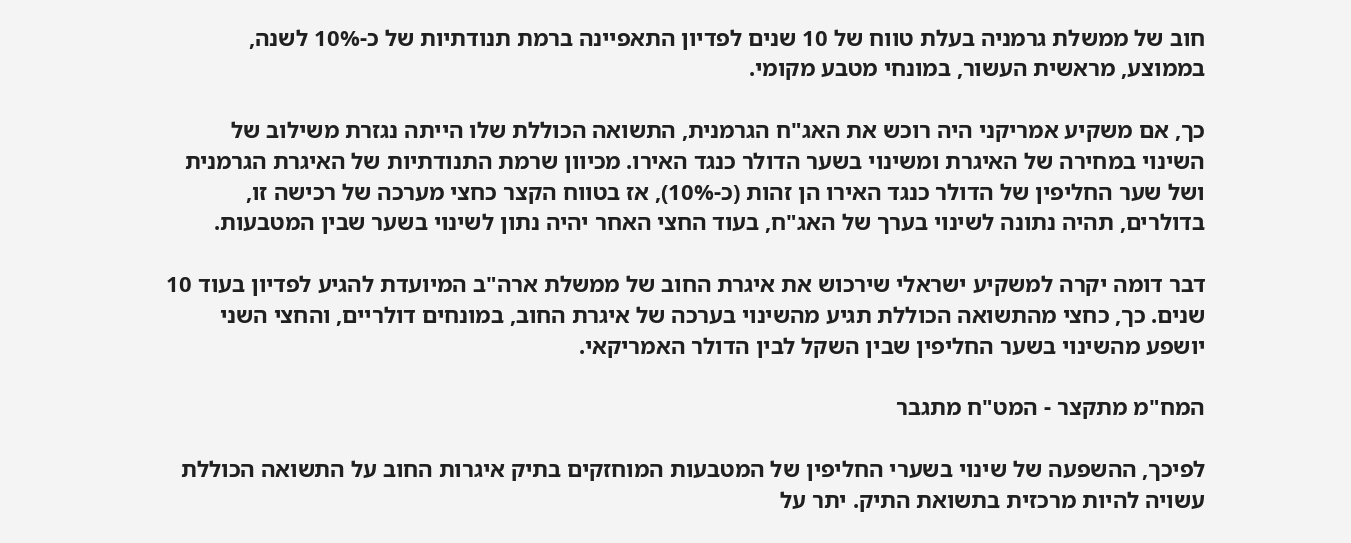חוב של ממשלת גרמניה בעלת טווח של 10 שנים לפדיון התאפיינה ברמת תנודתיות של כ-10% לשנה, בממוצע, מראשית העשור, במונחי מטבע מקומי.

כך, אם משקיע אמריקני היה רוכש את האג"ח הגרמנית, התשואה הכוללת שלו הייתה נגזרת משילוב של השינוי במחירה של האיגרת ומשינוי בשער הדולר כנגד האירו. מכיוון שרמת התנודתיות של האיגרת הגרמנית ושל שער החליפין של הדולר כנגד האירו הן זהות (כ-10%), אז בטווח הקצר כחצי מערכה של רכישה זו, בדולרים, תהיה נתונה לשינוי בערך של האג"ח, בעוד החצי האחר יהיה נתון לשינוי בשער שבין המטבעות.

דבר דומה יקרה למשקיע ישראלי שירכוש את איגרת החוב של ממשלת ארה"ב המיועדת להגיע לפדיון בעוד 10 שנים. כך, כחצי מהתשואה הכוללת תגיע מהשינוי בערכה של איגרת החוב, במונחים דולריים, והחצי השני יושפע מהשינוי בשער החליפין שבין השקל לבין הדולר האמריקאי.

המח"מ מתקצר - המט"ח מתגבר

לפיכך, ההשפעה של שינוי בשערי החליפין של המטבעות המוחזקים בתיק איגרות החוב על התשואה הכוללת עשויה להיות מרכזית בתשואת התיק. יתר על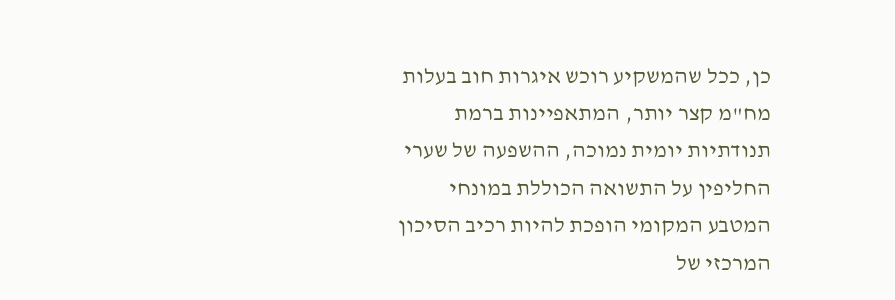כן, ככל שהמשקיע רוכש איגרות חוב בעלות מח"מ קצר יותר, המתאפיינות ברמת תנודתיות יומית נמוכה, ההשפעה של שערי החליפין על התשואה הכוללת במונחי המטבע המקומי הופכת להיות רכיב הסיכון המרכזי של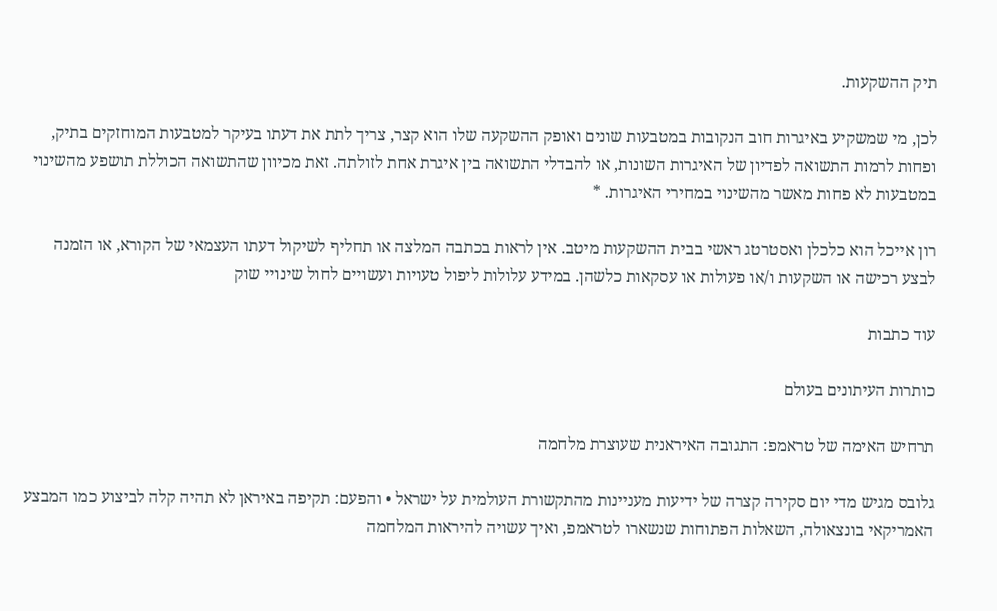תיק ההשקעות.

לכן, מי שמשקיע באיגרות חוב הנקובות במטבעות שונים ואופק ההשקעה שלו הוא קצר, צריך לתת את דעתו בעיקר למטבעות המוחזקים בתיק, ופחות לרמות התשואה לפדיון של האיגרות השונות, או להבדלי התשואה בין איגרת אחת לזולתה. זאת מכיוון שהתשואה הכוללת תושפע מהשינוי במטבעות לא פחות מאשר מהשינוי במחירי האיגרות. *

רון אייכל הוא כלכלן ואסטרטג ראשי בבית ההשקעות מיטב. אין לראות בכתבה המלצה או תחליף לשיקול דעתו העצמאי של הקורא, או הזמנה לבצע רכישה או השקעות ו/או פעולות או עסקאות כלשהן. במידע עלולות ליפול טעויות ועשויים לחול שינויי שוק

עוד כתבות

כותרות העיתונים בעולם

תרחיש האימה של טראמפ: התגובה האיראנית שעוצרת מלחמה

גלובס מגיש מדי יום סקירה קצרה של ידיעות מעניינות מהתקשורת העולמית על ישראל • והפעם: תקיפה באיראן לא תהיה קלה לביצוע כמו המבצע האמריקאי בונצאולה, השאלות הפתוחות שנשארו לטראמפ, ואיך עשויה להיראות המלחמה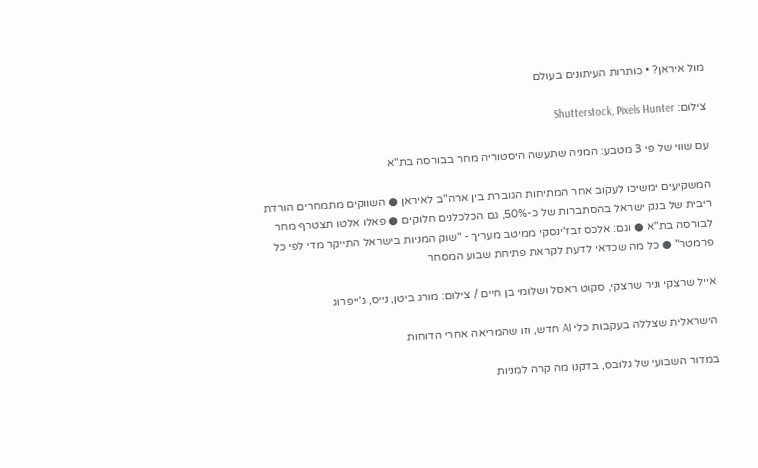מול איראן? • כותרות העיתונים בעולם

צילום: Shutterstock, Pixels Hunter

עם שווי של פי 3 מטבע: המניה שתעשה היסטוריה מחר בבורסה בת"א

המשקיעים ימשיכו לעקוב אחר המתיחות הגוברת בין ארה"ב לאיראן ● השווקים מתמחרים הורדת ריבית של בנק ישראל בהסתברות של כ-50%, גם הכלכלנים חלוקים ● פאלו אלטו תצטרף מחר לבורסה בת"א ● וגם: אלכס זבז'ינסקי ממיטב מעריך - "שוק המניות בישראל התייקר מדי לפי כל פרמטר" ● כל מה שכדאי לדעת לקראת פתיחת שבוע המסחר

אייל שרצקי וניר שרצקי, סקוט ראסל ושלומי בן חיים / צילום: מורג ביטן, נייס, ג'ייפרוג

הישראלית שצללה בעקבות כלי AI חדש, וזו שהמריאה אחרי הדוחות

במדור השבועי של גלובס, בדקנו מה קרה למניות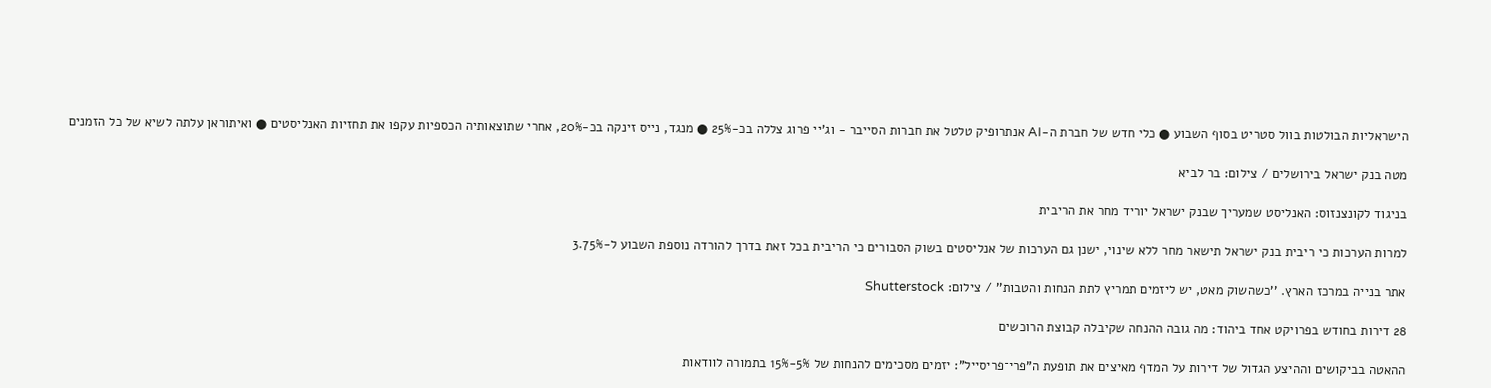הישראליות הבולטות בוול סטריט בסוף השבוע ● כלי חדש של חברת ה-AI אנתרופיק טלטל את חברות הסייבר - וג'יי פרוג צללה בכ-25% ● מנגד, נייס זינקה בכ-20%, אחרי שתוצאותיה הכספיות עקפו את תחזיות האנליסטים ● ואיתוראן עלתה לשיא של כל הזמנים

מטה בנק ישראל בירושלים / צילום: בר לביא

בניגוד לקונצנזוס: האנליסט שמעריך שבנק ישראל יוריד מחר את הריבית

למרות הערכות כי ריבית בנק ישראל תישאר מחר ללא שינוי, ישנן גם הערכות של אנליסטים בשוק הסבורים כי הריבית בכל זאת בדרך להורדה נוספת השבוע ל-3.75%

אתר בנייה במרכז הארץ. ''כשהשוק מאט, יש ליזמים תמריץ לתת הנחות והטבות'' / צילום: Shutterstock

28 דירות בחודש בפרויקט אחד ביהוד: מה גובה ההנחה שקיבלה קבוצת הרוכשים

ההאטה בביקושים וההיצע הגדול של דירות על המדף מאיצים את תופעת ה"פרי־פריסייל": יזמים מסכימים להנחות של 5%-15% בתמורה לוודאות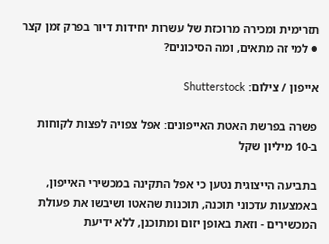תזרימית ומכירה מרוכזת של עשרות יחידות דיור בפרק זמן קצר ● למי זה מתאים, ומה הסיכונים?

אייפון / צילום: Shutterstock

פשרה בפרשת האטת האייפונים: אפל צפויה לפצות לקוחות ב-10 מיליון שקל

בתביעה הייצוגית נטען כי אפל התקינה במכשירי האייפון, באמצעות עדכוני תוכנה, תוכנות שהאטו ושיבשו את פעולת המכשירים - וזאת באופן יזום ומתוכנן, ללא ידיעת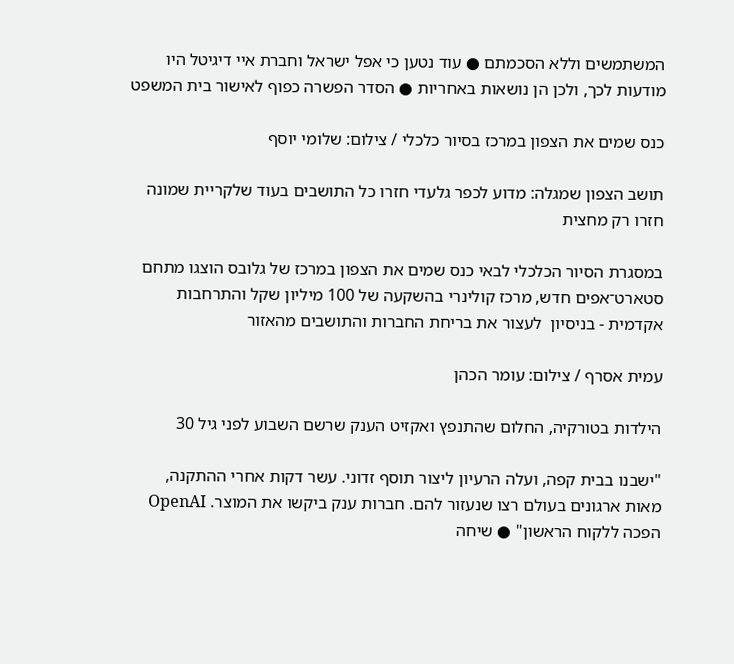המשתמשים וללא הסכמתם ● עוד נטען כי אפל ישראל וחברת איי דיגיטל היו מודעות לכך, ולכן הן נושאות באחריות ● הסדר הפשרה כפוף לאישור בית המשפט

כנס שמים את הצפון במרכז בסיור כלכלי / צילום: שלומי יוסף

תושב הצפון שמגלה: מדוע לכפר גלעדי חזרו כל התושבים בעוד שלקריית שמונה חזרו רק מחצית

במסגרת הסיור הכלכלי לבאי כנס שמים את הצפון במרכז של גלובס הוצגו מתחם סטארט־אפים חדש, מרכז קולינרי בהשקעה של 100 מיליון שקל והתרחבות אקדמית - בניסיון  לעצור את בריחת החברות והתושבים מהאזור

עמית אסרף / צילום: עומר הכהן

הילדות בטורקיה, החלום שהתנפץ ואקזיט הענק שרשם השבוע לפני גיל 30

"ישבנו בבית קפה, ועלה הרעיון ליצור תוסף זדוני. עשר דקות אחרי ההתקנה, מאות ארגונים בעולם רצו שנעזור להם. חברות ענק ביקשו את המוצר. OpenAI הפכה ללקוח הראשון" ● שיחה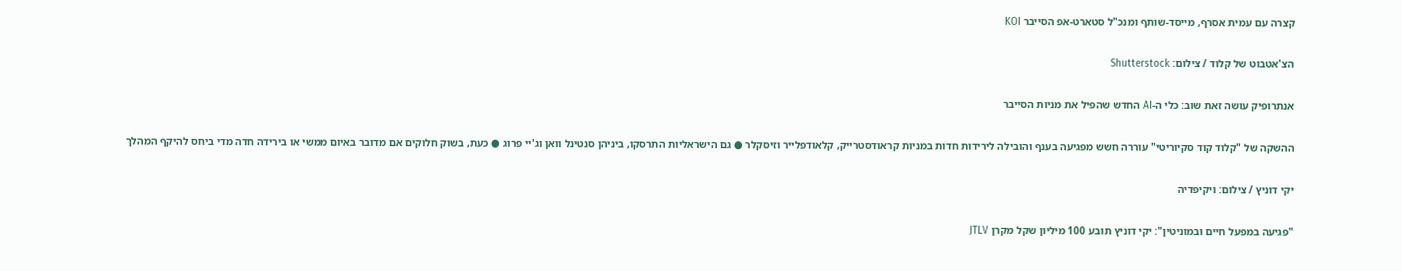קצרה עם עמית אסרף, מייסד-שותף ומנכ"ל סטארט-אפ הסייבר KOI

הצ'אטבוט של קלוד / צילום: Shutterstock

אנתרופיק עושה זאת שוב: כלי ה-AI החדש שהפיל את מניות הסייבר

ההשקה של "קלוד קוד סקיוריטי" עוררה חשש מפגיעה בענף והובילה לירידות חדות במניות קראודסטרייק, קלאודפלייר וזיסקלר ● גם הישראליות התרסקו, ביניהן סנטינל וואן וג'יי פרוג ● כעת, בשוק חלוקים אם מדובר באיום ממשי או בירידה חדה מדי ביחס להיקף המהלך

יקי דוניץ / צילום: ויקיפדיה

"פגיעה במפעל חיים ובמוניטין": יקי דוניץ תובע 100 מיליון שקל מקרן JTLV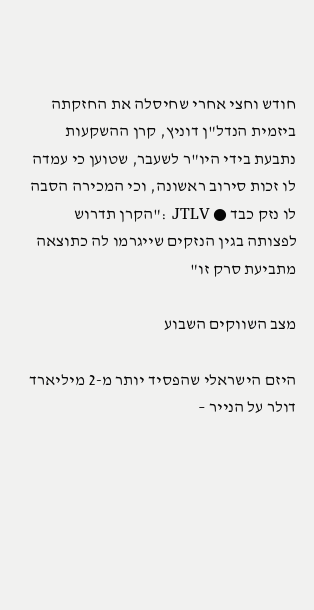חודש וחצי אחרי שחיסלה את החזקתה ביזמית הנדל"ן דוניץ, קרן ההשקעות נתבעת בידי היו"ר לשעבר, שטוען כי עמדה לו זכות סירוב ראשונה, וכי המכירה הסבה לו נזק כבד ● JTLV :"הקרן תדרוש לפצותה בגין הנזקים שייגרמו לה כתוצאה מתביעת סרק זו"

מצב השווקים השבוע

היזם הישראלי שהפסיד יותר מ-2 מיליארד דולר על הנייר –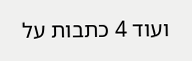ועוד 4 כתבות על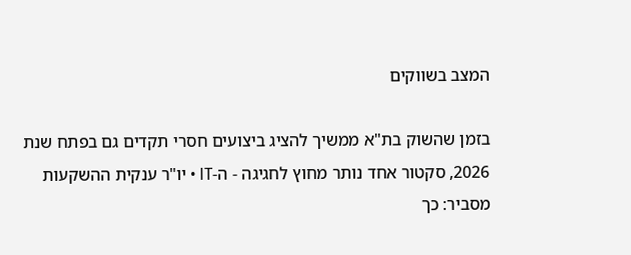המצב בשווקים

בזמן שהשוק בת"א ממשיך להציג ביצועים חסרי תקדים גם בפתח שנת 2026, סקטור אחד נותר מחוץ לחגיגה - ה-IT • יו"ר ענקית ההשקעות מסביר: כך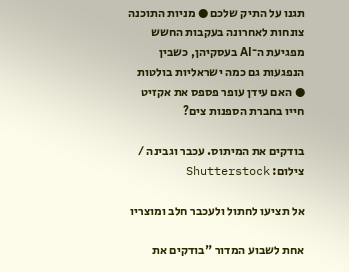תגנו על התיק שלכם ● מניות התוכנה צונחות לאחרונה בעקבות החשש מפגיעת ה־AI בעסקיהן, כשבין הנפגעות גם כמה ישראליות בולטות ● האם עידן עופר פספס את אקזיט חייו בחברת הספנות צים?

בודקים את המיתוס. עכבר וגבינה / צילום: Shutterstock

אל תציעו לחתול ולעכבר חלב ומוצריו

אחת לשבוע המדור "בודקים את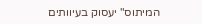המיתוס" יעסוק בעיוותים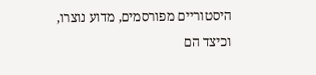היסטוריים מפורסמים, מדוע נוצרו, וכיצד הם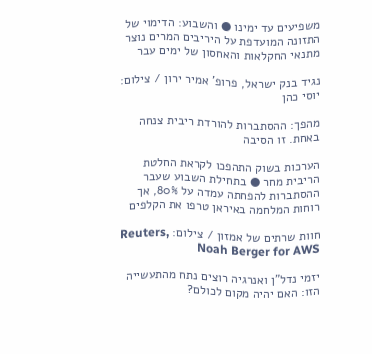משפיעים עד ימינו ● והשבוע: הדימוי של התזונה המועדפת על היריבים המרים נוצר מתנאי החקלאות והאחסון של ימים עבר

נגיד בנק ישראל, פרופ' אמיר ירון / צילום: יוסי כהן

מהפך: ההסתברות להורדת ריבית צנחה באחת. זו הסיבה

הערכות בשוק התהפכו לקראת החלטת הריבית מחר ● בתחילת השבוע שעבר ההסתברות להפחתה עמדה על 80%, אך רוחות המלחמה באיראן טרפו את הקלפים

חוות שרתים של אמזון / צילום: Reuters, Noah Berger for AWS

יזמי נדל"ן ואנרגיה רוצים נתח מהתעשייה הזו: האם יהיה מקום לכולם?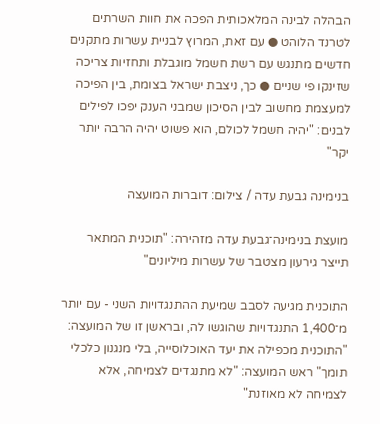הבהלה לבינה המלאכותית הפכה את חוות השרתים לטרנד הלוהט ● עם זאת, המרוץ לבניית עשרות מתקנים חדשים מתנגש עם רשת חשמל מוגבלת ותחזיות צריכה שזינקו פי שניים ● כך, ניצבת ישראל בצומת, בין הפיכה למעצמת מחשוב לבין הסיכון שמבני הענק יפכו לפילים לבנים: "יהיה חשמל לכולם, הוא פשוט יהיה הרבה יותר יקר"

בנימינה גבעת עדה / צילום: דוברות המועצה

מועצת בנימינה־גבעת עדה מזהירה: "תוכנית המתאר תייצר גירעון מצטבר של עשרות מיליונים"

התוכנית מגיעה לסבב שמיעת ההתנגדויות השני - עם יותר מ־1,400 התנגדויות שהוגשו לה, ובראשן זו של המועצה: "התוכנית מכפילה את יעד האוכלוסייה, בלי מנגנון כלכלי תומך" ראש המועצה: "לא מתנגדים לצמיחה, אלא לצמיחה לא מאוזנת"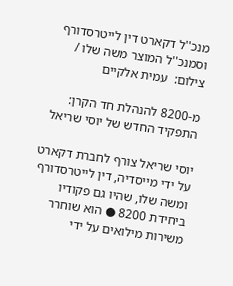מנכ''ל דקארט דין לייטרסדורף וסמנכ''ל המוצר משה שלו / צילום:  עמית אלקיים

מ-8200 להנהלת חד הקרן: התפקיד החדש של יוסי שריאל

יוסי שריאל צורף לחברת דקארט על ידי מייסדיה, דין לייטרסדורף ומשה שלו, שהיו גם פקודיו ביחידת 8200 ● הוא שוחרר משירות מילואים על ידי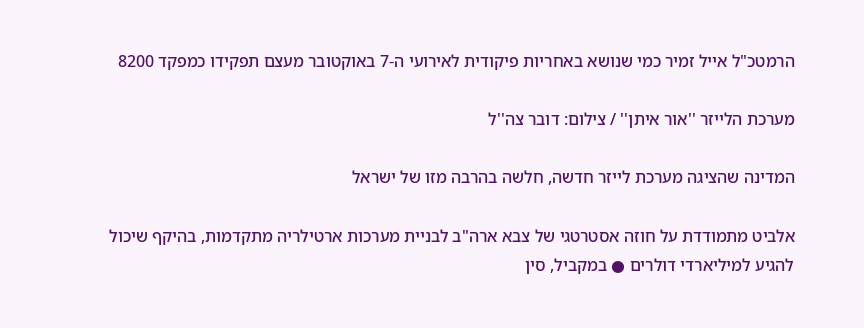הרמטכ"ל אייל זמיר כמי שנושא באחריות פיקודית לאירועי ה-7 באוקטובר מעצם תפקידו כמפקד 8200

מערכת הלייזר ''אור איתן'' / צילום: דובר צה''ל

המדינה שהציגה מערכת לייזר חדשה, חלשה בהרבה מזו של ישראל

אלביט מתמודדת על חוזה אסטרטגי של צבא ארה"ב לבניית מערכות ארטילריה מתקדמות, בהיקף שיכול להגיע למיליארדי דולרים ● במקביל, סין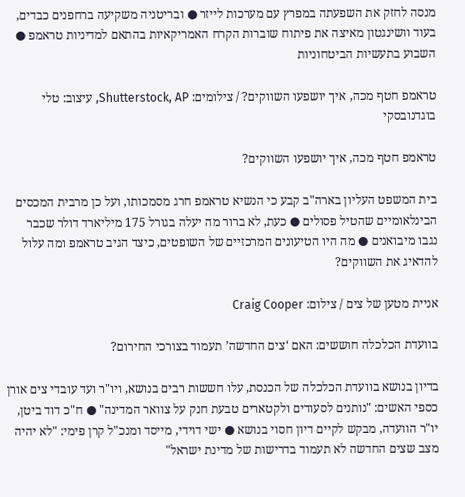מנסה לחזק את השפעתה במפרץ עם מערכות לייזר ● ובריטניה משקיעה ברחפנים כבדים, בעוד וושינגטון מאיצה את פיתוח שוברות הקרח האמריקאיות בהתאם למדיניות טראמפ ● השבוע בתעשיות הביטחוניות

טראמפ חטף מכה, איך יושפעו השווקים? / צילומים: Shutterstock, AP, עיצוב: טלי בוגדנובסקי

טראמפ חטף מכה, איך יושפעו השווקים?

בית המשפט העליון בארה"ב קבע כי הנשיא טראמפ חרג מסמכותו, ועל כן מרבית המכסים הבינלאומיים שהטיל פסולים ● כעת, לא ברור מה יעלה בגורל 175 מיליארד דולר שכבר נגבו מיבואנים ● מה היו הטיעונים המרכזיים של השופטים, כיצד הגיב טראמפ ומה עלול להדאיג את השווקים?

אניית מטען של צים / צילום: Craig Cooper

בוועדת הכלכלה חוששים: האם ‘צים החדשה’ תעמוד בצורכי החירום?

בדיון בנושא בוועדת הכלכלה של הכנסת, עלו חששות רבים בנושא, ויו"ר ועד עובדי צים אורן כספי האשים: "נותנים לסעודים ולקטארים טבעת חנק על צוואר המדינה" ● ח"כ דוד ביטן, יו"ר הוועדה, מבקש לקיים דיון חסוי בנושא ● ישי דוידי, מייסד ומנכ"ל קרן פימי: "לא יהיה מצב שצים החדשה לא תעמוד בדרישות של מדינת ישראל"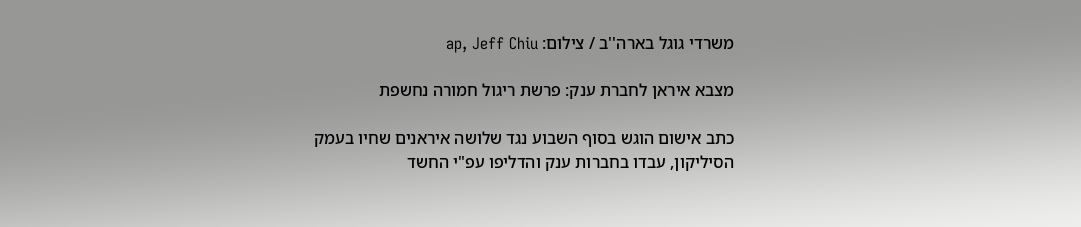משרדי גוגל בארה''ב / צילום: ap, Jeff Chiu

מצבא איראן לחברת ענק: פרשת ריגול חמורה נחשפת

כתב אישום הוגש בסוף השבוע נגד שלושה איראנים שחיו בעמק הסיליקון, עבדו בחברות ענק והדליפו עפ"י החשד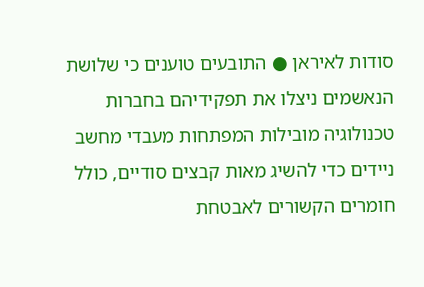סודות לאיראן ● התובעים טוענים כי שלושת הנאשמים ניצלו את תפקידיהם בחברות טכנולוגיה מובילות המפתחות מעבדי מחשב ניידים כדי להשיג מאות קבצים סודיים, כולל חומרים הקשורים לאבטחת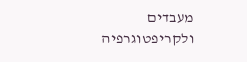מעבדים ולקריפטוגרפיה